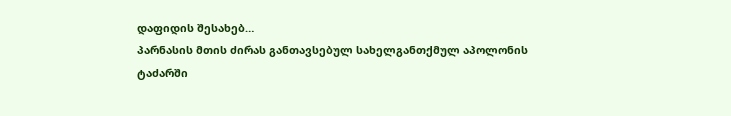დაფიდის შესახებ…
პარნასის მთის ძირას განთავსებულ სახელგანთქმულ აპოლონის ტაძარში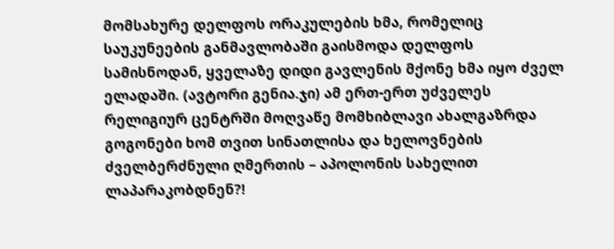მომსახურე დელფოს ორაკულების ხმა, რომელიც საუკუნეების განმავლობაში გაისმოდა დელფოს სამისნოდან, ყველაზე დიდი გავლენის მქონე ხმა იყო ძველ ელადაში. (ავტორი გენია.ჯი) ამ ერთ-ერთ უძველეს რელიგიურ ცენტრში მოღვაწე მომხიბლავი ახალგაზრდა გოგონები ხომ თვით სინათლისა და ხელოვნების ძველბერძნული ღმერთის – აპოლონის სახელით ლაპარაკობდნენ?!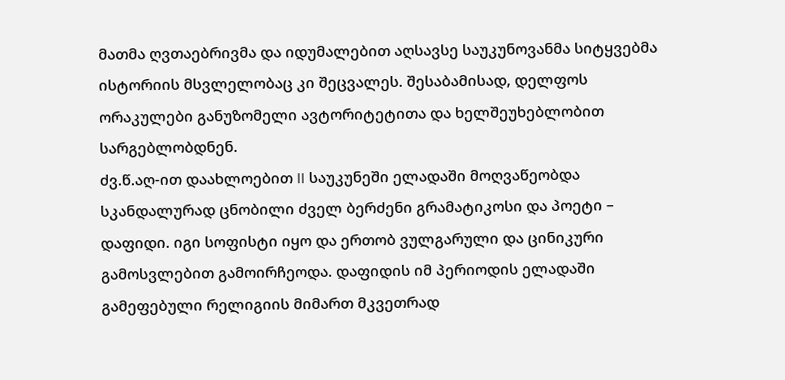მათმა ღვთაებრივმა და იდუმალებით აღსავსე საუკუნოვანმა სიტყვებმა ისტორიის მსვლელობაც კი შეცვალეს. შესაბამისად, დელფოს ორაკულები განუზომელი ავტორიტეტითა და ხელშეუხებლობით სარგებლობდნენ.
ძვ.წ.აღ-ით დაახლოებით II საუკუნეში ელადაში მოღვაწეობდა სკანდალურად ცნობილი ძველ ბერძენი გრამატიკოსი და პოეტი – დაფიდი. იგი სოფისტი იყო და ერთობ ვულგარული და ცინიკური გამოსვლებით გამოირჩეოდა. დაფიდის იმ პერიოდის ელადაში გამეფებული რელიგიის მიმართ მკვეთრად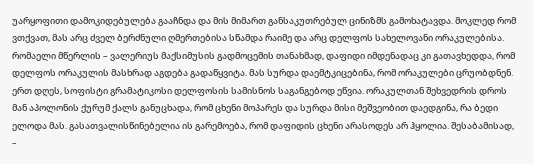უარყოფითი დამოკიდებულება გააჩნდა და მის მიმართ განსაკუთრებულ ცინიზმს გამოხატავდა. მოკლედ რომ ვთქვათ, მას არც ძველ ბერძნული ღმერთებისა სწამდა რაიმე და არც დელფოს სახელოვანი ორაკულებისა. რომაელი მწერლის – ვალერიუს მაქსიმუსის გადმოცემის თანახმად, დაფიდი იმდენადაც კი გათავხედდა, რომ დელფოს ორაკულის მასხრად აგდება გადაწყვიტა. მას სურდა დაემტკიცებინა, რომ ორაკულები ცრუობდნენ. ერთ დღეს, სოფისტი გრამატიკოსი დელფოსის სამისნოს საგანგებოდ ეწვია. ორაკულთან შეხვედრის დროს მან აპოლონის ქურუმ ქალს განუცხადა, რომ ცხენი მოპარეს და სურდა მისი მეშვეობით დაედგინა, რა ბედი ელოდა მას. გასათვალისწინებელია ის გარემოება, რომ დაფიდის ცხენი არასოდეს არ ჰყოლია. შესაბამისად, –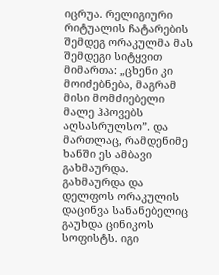იცრუა. რელიგიური რიტუალის ჩატარების შემდეგ ორაკულმა მას შემდეგი სიტყვით მიმართა: „ცხენი კი მოიძებნება, მაგრამ მისი მომძიებელი მალე ჰპოვებს აღსასრულსო”. და მართლაც, რამდენიმე ხანში ეს ამბავი გახმაურდა. გახმაურდა და დელფოს ორაკულის დაცინვა სანანებელიც გაუხდა ცინიკოს სოფისტს. იგი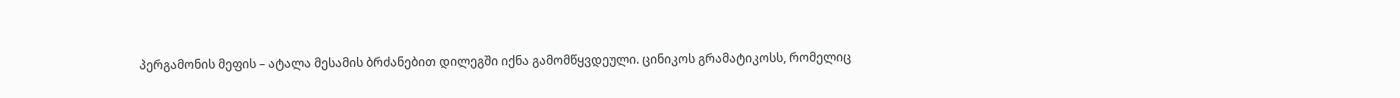პერგამონის მეფის – ატალა მესამის ბრძანებით დილეგში იქნა გამომწყვდეული. ცინიკოს გრამატიკოსს, რომელიც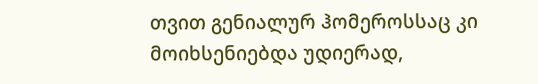თვით გენიალურ ჰომეროსსაც კი მოიხსენიებდა უდიერად,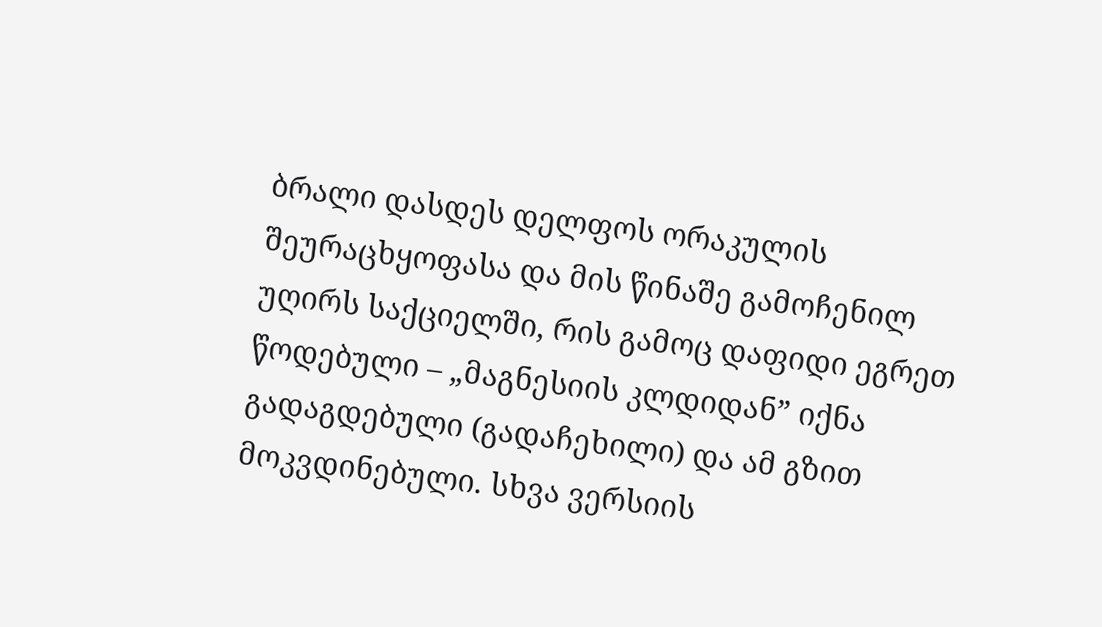ბრალი დასდეს დელფოს ორაკულის შეურაცხყოფასა და მის წინაშე გამოჩენილ უღირს საქციელში, რის გამოც დაფიდი ეგრეთ წოდებული – „მაგნესიის კლდიდან” იქნა გადაგდებული (გადაჩეხილი) და ამ გზით მოკვდინებული. სხვა ვერსიის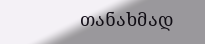თანახმად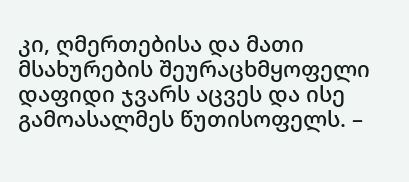კი, ღმერთებისა და მათი მსახურების შეურაცხმყოფელი დაფიდი ჯვარს აცვეს და ისე გამოასალმეს წუთისოფელს. –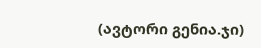(ავტორი გენია.ჯი)